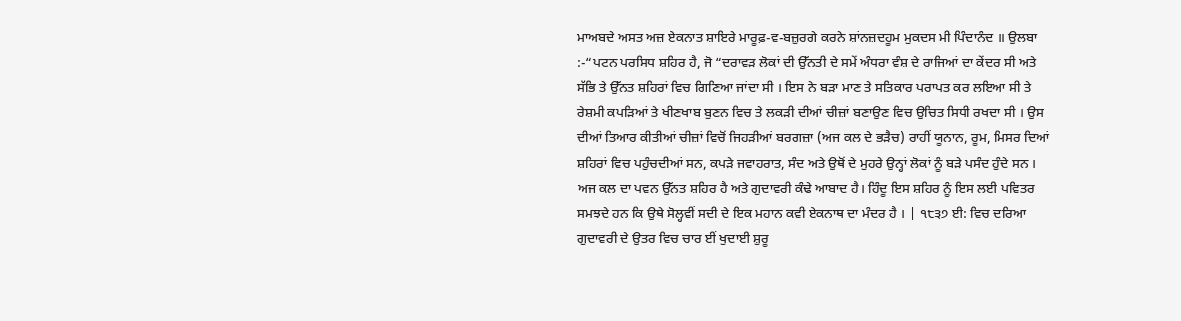ਮਾਅਬਦੇ ਅਸਤ ਅਜ਼ ਏਕਨਾਤ ਸ਼ਾਇਰੇ ਮਾਰੂਫ਼-ਵ-ਬਜ਼ੁਰਗੇ ਕਰਨੇ ਸ਼ਾਂਨਜ਼ਦਹੂਮ ਮੁਕਦਸ ਮੀ ਪਿੰਦਾਨੰਦ ॥ ਉਲਬਾ :-“ਪਟਨ ਪਰਸਿਧ ਸ਼ਹਿਰ ਹੈ, ਜੋ “ਦਰਾਵੜ ਲੋਕਾਂ ਦੀ ਉੱਨਤੀ ਦੇ ਸਮੇਂ ਅੰਧਰਾ ਵੰਸ਼ ਦੇ ਰਾਜਿਆਂ ਦਾ ਕੇਂਦਰ ਸੀ ਅਤੇ ਸੱਭਿ ਤੇ ਉੱਨਤ ਸ਼ਹਿਰਾਂ ਵਿਚ ਗਿਣਿਆ ਜਾਂਦਾ ਸੀ । ਇਸ ਨੇ ਬੜਾ ਮਾਣ ਤੇ ਸਤਿਕਾਰ ਪਰਾਪਤ ਕਰ ਲਇਆ ਸੀ ਤੇ ਰੇਸ਼ਮੀ ਕਪੜਿਆਂ ਤੇ ਖੀਣਖਾਬ ਬੁਣਨ ਵਿਚ ਤੇ ਲਕੜੀ ਦੀਆਂ ਚੀਜ਼ਾਂ ਬਣਾਉਣ ਵਿਚ ਉਚਿਤ ਸਿਧੀ ਰਖਦਾ ਸੀ । ਉਸ ਦੀਆਂ ਤਿਆਰ ਕੀਤੀਆਂ ਚੀਜ਼ਾਂ ਵਿਚੋਂ ਜਿਹੜੀਆਂ ਬਰਗਜ਼ਾ (ਅਜ ਕਲ ਦੇ ਭੜੈਚ) ਰਾਹੀਂ ਯੂਨਾਨ, ਰੂਮ, ਮਿਸਰ ਦਿਆਂ ਸ਼ਹਿਰਾਂ ਵਿਚ ਪਹੁੰਚਦੀਆਂ ਸਨ, ਕਪੜੇ ਜਵਾਹਰਾਤ, ਸੰਦ ਅਤੇ ਉਥੋਂ ਦੇ ਮੁਹਰੇ ਉਨ੍ਹਾਂ ਲੋਕਾਂ ਨੂੰ ਬੜੇ ਪਸੰਦ ਹੁੰਦੇ ਸਨ । ਅਜ ਕਲ ਦਾ ਪਵਨ ਉੱਨਤ ਸ਼ਹਿਰ ਹੈ ਅਤੇ ਗੁਦਾਵਰੀ ਕੰਢੇ ਆਬਾਦ ਹੈ। ਹਿੰਦੂ ਇਸ ਸ਼ਹਿਰ ਨੂੰ ਇਸ ਲਈ ਪਵਿਤਰ ਸਮਝਦੇ ਹਨ ਕਿ ਉਥੇ ਸੋਲ੍ਹਵੀਂ ਸਦੀ ਦੇ ਇਕ ਮਹਾਨ ਕਵੀ ਏਕਨਾਥ ਦਾ ਮੰਦਰ ਹੈ । | ੧੮੩੭ ਈ: ਵਿਚ ਦਰਿਆ ਗੁਦਾਵਰੀ ਦੇ ਉਤਰ ਵਿਚ ਚਾਰ ਈਂ ਖੁਦਾਈ ਸ਼ੁਰੂ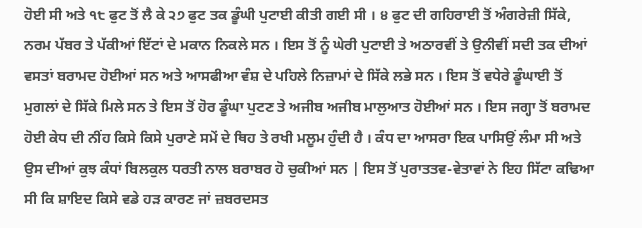ਹੋਈ ਸੀ ਅਤੇ ੧੮ ਫੁਟ ਤੋਂ ਲੈ ਕੇ ੨੭ ਫੁਟ ਤਕ ਡੂੰਘੀ ਪੁਟਾਈ ਕੀਤੀ ਗਈ ਸੀ । ੪ ਫੁਟ ਦੀ ਗਹਿਰਾਈ ਤੋਂ ਅੰਗਰੇਜ਼ੀ ਸਿੱਕੇ, ਨਰਮ ਪੱਬਰ ਤੇ ਪੱਕੀਆਂ ਇੱਟਾਂ ਦੇ ਮਕਾਨ ਨਿਕਲੇ ਸਨ । ਇਸ ਤੋਂ ਨੂੰ ਘੇਰੀ ਪੁਟਾਈ ਤੇ ਅਠਾਰਵੀਂ ਤੇ ਉਨੀਵੀਂ ਸਦੀ ਤਕ ਦੀਆਂ ਵਸਤਾਂ ਬਰਾਮਦ ਹੋਈਆਂ ਸਨ ਅਤੇ ਆਸਫੀਆ ਵੰਸ਼ ਦੇ ਪਹਿਲੇ ਨਿਜ਼ਾਮਾਂ ਦੇ ਸਿੱਕੇ ਲਭੇ ਸਨ । ਇਸ ਤੋਂ ਵਧੇਰੇ ਡੂੰਘਾਈ ਤੋਂ ਮੁਗਲਾਂ ਦੇ ਸਿੱਕੇ ਮਿਲੇ ਸਨ ਤੇ ਇਸ ਤੋਂ ਹੋਰ ਡੂੰਘਾ ਪੁਟਣ ਤੇ ਅਜੀਬ ਅਜੀਬ ਮਾਲੁਆਤ ਹੋਈਆਂ ਸਨ । ਇਸ ਜਗ੍ਹਾ ਤੋਂ ਬਰਾਮਦ ਹੋਈ ਕੇਧ ਦੀ ਨੀਂਹ ਕਿਸੇ ਕਿਸੇ ਪੁਰਾਣੇ ਸਮੇਂ ਦੇ ਥਿਹ ਤੇ ਰਖੀ ਮਲੂਮ ਹੁੰਦੀ ਹੈ । ਕੰਧ ਦਾ ਆਸਰਾ ਇਕ ਪਾਸਿਉਂ ਲੰਮਾ ਸੀ ਅਤੇ ਉਸ ਦੀਆਂ ਕੁਝ ਕੰਧਾਂ ਬਿਲਕੁਲ ਧਰਤੀ ਨਾਲ ਬਰਾਬਰ ਹੋ ਚੁਕੀਆਂ ਸਨ | ਇਸ ਤੋਂ ਪੁਰਾਤਤਵ-ਵੇਤਾਵਾਂ ਨੇ ਇਹ ਸਿੱਟਾ ਕਢਿਆ ਸੀ ਕਿ ਸ਼ਾਇਦ ਕਿਸੇ ਵਡੇ ਹੜ ਕਾਰਣ ਜਾਂ ਜ਼ਬਰਦਸਤ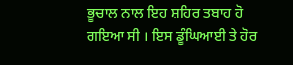ਭੂਚਾਲ ਨਾਲ ਇਹ ਸ਼ਹਿਰ ਤਬਾਹ ਹੋ ਗਇਆ ਸੀ । ਇਸ ਡੂੰਘਿਆਈ ਤੇ ਹੋਰ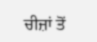ਚੀਜ਼ਾਂ ਤੋਂ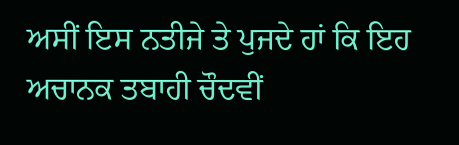ਅਸੀਂ ਇਸ ਨਤੀਜੇ ਤੇ ਪੁਜਦੇ ਹਾਂ ਕਿ ਇਹ ਅਚਾਨਕ ਤਬਾਹੀ ਚੌਦਵੀਂ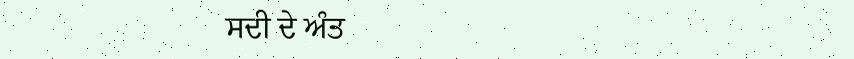ਸਦੀ ਦੇ ਅੰਤ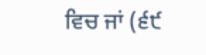ਵਿਚ ਜਾਂ (੬੯